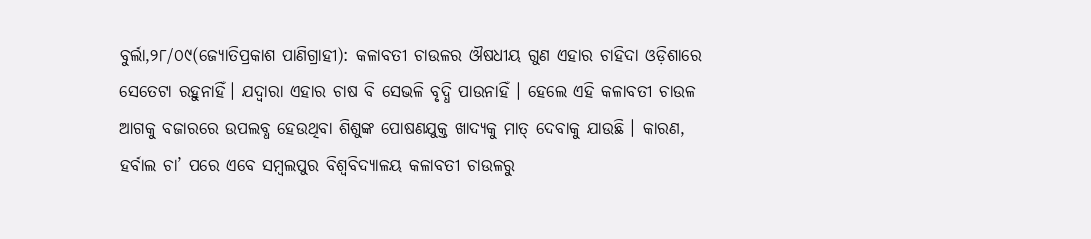ବୁର୍ଲା,୨୮/୦୯(ଜ୍ୟୋତିପ୍ରକାଶ ପାଣିଗ୍ରାହୀ): କଳାବତୀ ଚାଉଳର ଔଷଧୀୟ ଗୁଣ ଏହାର ଚାହିଦା ଓଡ଼ିଶାରେ ସେତେଟା ରହୁନାହିଁ। ଯଦ୍ୱାରା ଏହାର ଚାଷ ବି ସେଭଳି ବୃଦ୍ଧି ପାଉନାହିଁ । ହେଲେ ଏହି କଳାବତୀ ଚାଉଳ ଆଗକୁ ବଜାରରେ ଉପଲବ୍ଧ ହେଉଥିବା ଶିଶୁଙ୍କ ପୋଷଣଯୁକ୍ତ ଖାଦ୍ୟକୁ ମାତ୍ ଦେବାକୁ ଯାଉଛି । କାରଣ, ହର୍ବାଲ ଚା’ ପରେ ଏବେ ସମ୍ବଲପୁର ବିଶ୍ୱବିଦ୍ୟାଳୟ କଳାବତୀ ଚାଉଳରୁ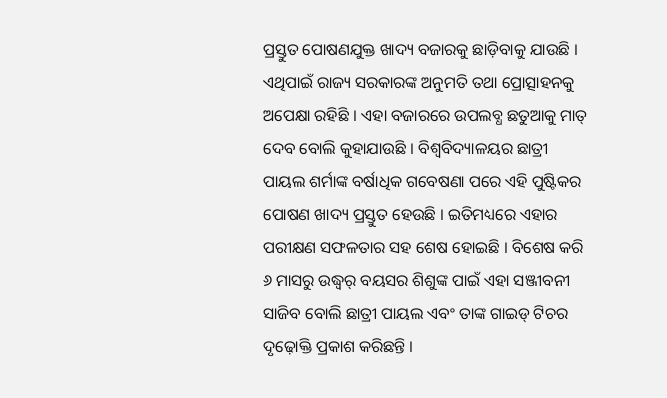ପ୍ରସ୍ତୁତ ପୋଷଣଯୁକ୍ତ ଖାଦ୍ୟ ବଜାରକୁ ଛାଡ଼ିବାକୁ ଯାଉଛି । ଏଥିପାଇଁ ରାଜ୍ୟ ସରକାରଙ୍କ ଅନୁମତି ତଥା ପ୍ରୋତ୍ସାହନକୁ ଅପେକ୍ଷା ରହିଛି । ଏହା ବଜାରରେ ଉପଲବ୍ଧ ଛତୁଆକୁ ମାତ୍ ଦେବ ବୋଲି କୁହାଯାଉଛି । ବିଶ୍ୱବିଦ୍ୟାଳୟର ଛାତ୍ରୀ ପାୟଲ ଶର୍ମାଙ୍କ ବର୍ଷାଧିକ ଗବେଷଣା ପରେ ଏହି ପୁଷ୍ଟିକର ପୋଷଣ ଖାଦ୍ୟ ପ୍ରସ୍ତୁତ ହେଉଛି । ଇତିମଧ୍ୟରେ ଏହାର ପରୀକ୍ଷଣ ସଫଳତାର ସହ ଶେଷ ହୋଇଛି । ବିଶେଷ କରି ୬ ମାସରୁ ଉଦ୍ଧ୍ୱର୍ ବୟସର ଶିଶୁଙ୍କ ପାଇଁ ଏହା ସଞ୍ଜୀବନୀ ସାଜିବ ବୋଲି ଛାତ୍ରୀ ପାୟଲ ଏବଂ ତାଙ୍କ ଗାଇଡ୍ ଟିଚର ଦୃଢ଼ୋକ୍ତି ପ୍ରକାଶ କରିଛନ୍ତି ।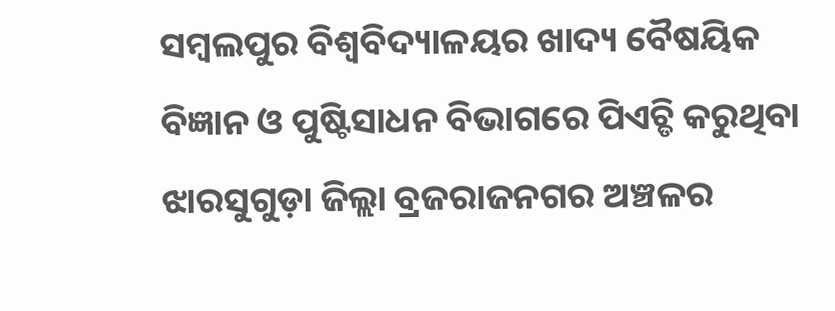ସମ୍ବଲପୁର ବିଶ୍ୱବିଦ୍ୟାଳୟର ଖାଦ୍ୟ ବୈଷୟିକ ବିଜ୍ଞାନ ଓ ପୁଷ୍ଟିସାଧନ ବିଭାଗରେ ପିଏଚ୍ଡି କରୁଥିବା ଝାରସୁଗୁଡ଼ା ଜିଲ୍ଲା ବ୍ରଜରାଜନଗର ଅଞ୍ଚଳର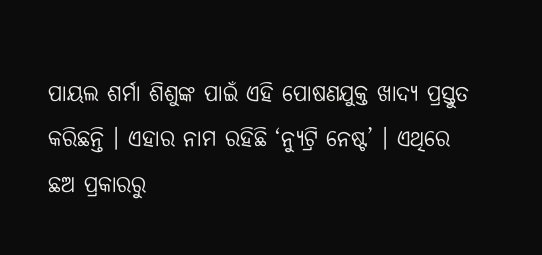ପାୟଲ ଶର୍ମା ଶିଶୁଙ୍କ ପାଇଁ ଏହି ପୋଷଣଯୁକ୍ତ ଖାଦ୍ୟ ପ୍ରସ୍ତୁତ କରିଛନ୍ତି । ଏହାର ନାମ ରହିଛି ‘ନ୍ୟୁଟ୍ରି ନେଷ୍ଟ’ । ଏଥିରେ ଛଅ ପ୍ରକାରରୁ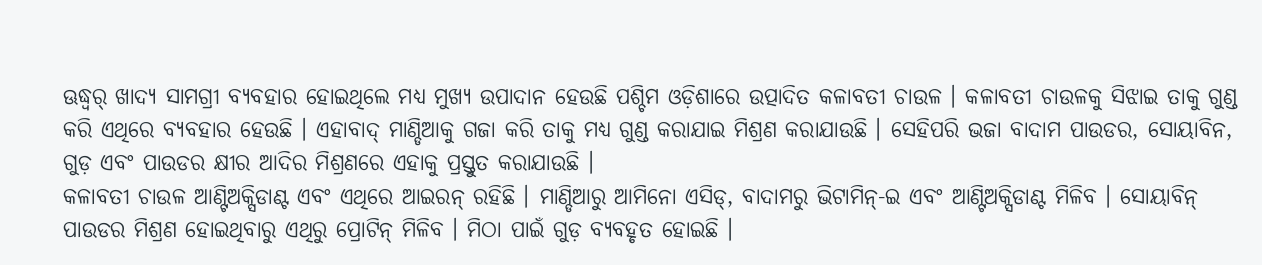ଊଦ୍ଧ୍ୱର୍ ଖାଦ୍ୟ ସାମଗ୍ରୀ ବ୍ୟବହାର ହୋଇଥିଲେ ମଧ୍ୟ ମୁଖ୍ୟ ଉପାଦାନ ହେଉଛି ପଶ୍ଚିମ ଓଡ଼ିଶାରେ ଉତ୍ପାଦିତ କଳାବତୀ ଚାଉଳ । କଳାବତୀ ଚାଉଳକୁ ସିଝାଇ ତାକୁ ଗୁଣ୍ଡ କରି ଏଥିରେ ବ୍ୟବହାର ହେଉଛି । ଏହାବାଦ୍ ମାଣ୍ଡିଆକୁ ଗଜା କରି ତାକୁ ମଧ୍ୟ ଗୁଣ୍ଡ କରାଯାଇ ମିଶ୍ରଣ କରାଯାଉଛି । ସେହିପରି ଭଜା ବାଦାମ ପାଉଡର, ସୋୟାବିନ, ଗୁଡ଼ ଏବଂ ପାଉଡର କ୍ଷୀର ଆଦିର ମିଶ୍ରଣରେ ଏହାକୁ ପ୍ରସ୍ତୁତ କରାଯାଉଛି ।
କଳାବତୀ ଚାଉଳ ଆଣ୍ଟିଅକ୍ସିଡାଣ୍ଟ ଏବଂ ଏଥିରେ ଆଇରନ୍ ରହିଛି । ମାଣ୍ଡିଆରୁ ଆମିନୋ ଏସିଡ୍, ବାଦାମରୁ ଭିଟାମିନ୍-ଇ ଏବଂ ଆଣ୍ଟିଅକ୍ସିଡାଣ୍ଟ ମିଳିବ । ସୋୟାବିନ୍ ପାଉଡର ମିଶ୍ରଣ ହୋଇଥିବାରୁ ଏଥିରୁ ପ୍ରୋଟିନ୍ ମିଳିବ । ମିଠା ପାଇଁ ଗୁଡ଼ ବ୍ୟବହୃତ ହୋଇଛି ।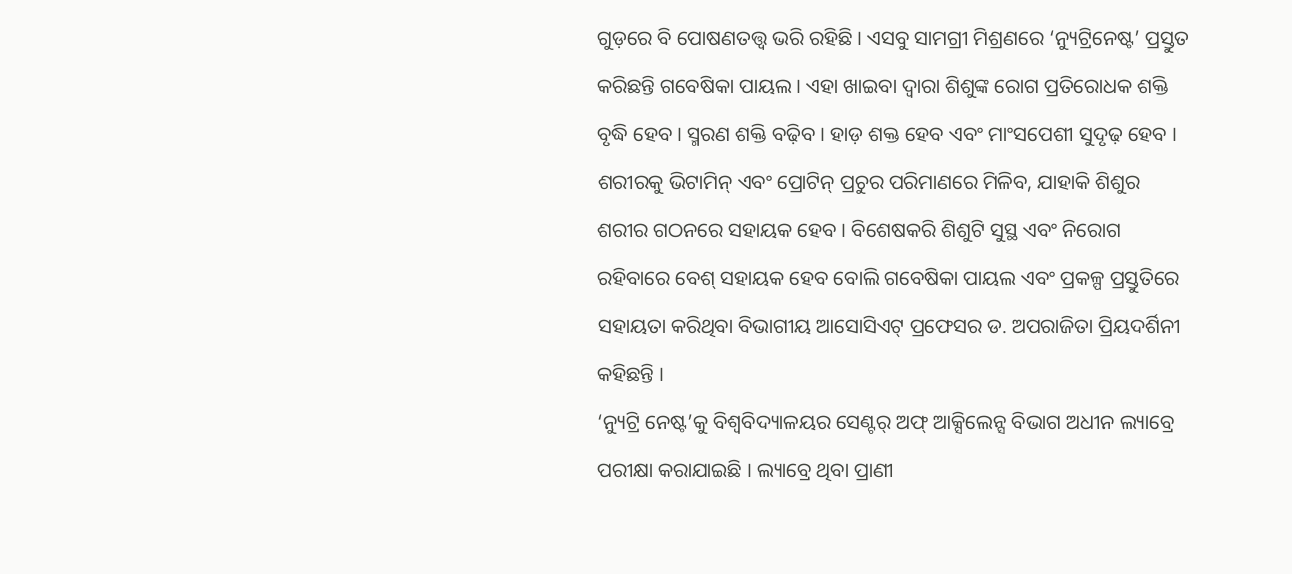ଗୁଡ଼ରେ ବି ପୋଷଣତତ୍ତ୍ୱ ଭରି ରହିଛି । ଏସବୁ ସାମଗ୍ରୀ ମିଶ୍ରଣରେ ‘ନ୍ୟୁଟ୍ରିନେଷ୍ଟ’ ପ୍ରସ୍ତୁତ କରିଛନ୍ତି ଗବେଷିକା ପାୟଲ । ଏହା ଖାଇବା ଦ୍ୱାରା ଶିଶୁଙ୍କ ରୋଗ ପ୍ରତିରୋଧକ ଶକ୍ତି ବୃଦ୍ଧି ହେବ । ସ୍ମରଣ ଶକ୍ତି ବଢ଼ିବ । ହାଡ଼ ଶକ୍ତ ହେବ ଏବଂ ମାଂସପେଶୀ ସୁଦୃଢ଼ ହେବ । ଶରୀରକୁ ଭିଟାମିନ୍ ଏବଂ ପ୍ରୋଟିନ୍ ପ୍ରଚୁର ପରିମାଣରେ ମିଳିବ, ଯାହାକି ଶିଶୁର ଶରୀର ଗଠନରେ ସହାୟକ ହେବ । ବିଶେଷକରି ଶିଶୁଟି ସୁସ୍ଥ ଏବଂ ନିରୋଗ ରହିବାରେ ବେଶ୍ ସହାୟକ ହେବ ବୋଲି ଗବେଷିକା ପାୟଲ ଏବଂ ପ୍ରକଳ୍ପ ପ୍ରସ୍ତୁତିରେ ସହାୟତା କରିଥିବା ବିଭାଗୀୟ ଆସୋସିଏଟ୍ ପ୍ରଫେସର ଡ. ଅପରାଜିତା ପ୍ରିୟଦର୍ଶିନୀ କହିଛନ୍ତି ।
‘ନ୍ୟୁଟ୍ରି ନେଷ୍ଟ’କୁ ବିଶ୍ୱବିଦ୍ୟାଳୟର ସେଣ୍ଟର୍ ଅଫ୍ ଆକ୍ସିଲେନ୍ସ ବିଭାଗ ଅଧୀନ ଲ୍ୟାବ୍ରେ ପରୀକ୍ଷା କରାଯାଇଛି । ଲ୍ୟାବ୍ରେ ଥିବା ପ୍ରାଣୀ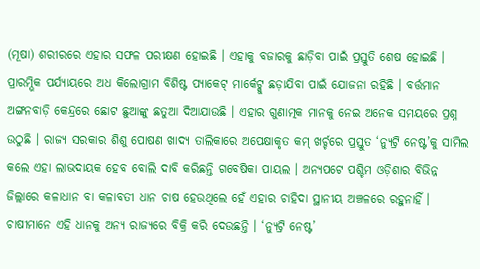(ମୂଷା) ଶରୀରରେ ଏହାର ସଫଳ ପରୀକ୍ଷଣ ହୋଇଛି । ଏହାକୁ ବଜାରକୁ ଛାଡ଼ିବା ପାଇଁ ପ୍ରସ୍ତୁତି ଶେଷ ହୋଇଛି । ପ୍ରାରମ୍ଭିକ ପର୍ଯ୍ୟାୟରେ ଅଧ କିଲୋଗ୍ରାମ ବିଶିଷ୍ଟ ପ୍ୟାକେଟ୍ ମାର୍କେଟ୍କୁ ଛଡ଼ାଯିବା ପାଇଁ ଯୋଜନା ରହିଛି । ବର୍ତ୍ତମାନ ଅଙ୍ଗନବାଡ଼ି କେନ୍ଦ୍ରରେ ଛୋଟ ଛୁଆଙ୍କୁ ଛତୁଆ ଦିଆଯାଉଛି । ଏହାର ଗୁଣାତ୍ମକ ମାନକୁ ନେଇ ଅନେକ ସମୟରେ ପ୍ରଶ୍ନ ଉଠୁଛି । ରାଜ୍ୟ ସରକାର ଶିଶୁ ପୋଷଣ ଖାଦ୍ୟ ତାଲିକାରେ ଅପେକ୍ଷାକୃତ କମ୍ ଖର୍ଚ୍ଚରେ ପ୍ରସ୍ତୁତ ‘ନ୍ୟୁଟ୍ରି ନେଷ୍ଟ’କୁ ସାମିଲ କଲେ ଏହା ଲାଭଦାୟକ ହେବ ବୋଲି ଦାବି କରିଛନ୍ତି ଗବେଷିକା ପାୟଲ । ଅନ୍ୟପଟେ ପଶ୍ଚିମ ଓଡ଼ିଶାର ବିଭିନ୍ନ ଜିଲ୍ଲାରେ କଳାଧାନ ବା କଳାବତୀ ଧାନ ଚାଷ ହେଉଥିଲେ ହେଁ ଏହାର ଚାହିଦା ସ୍ଥାନୀୟ ଅଞ୍ଚଳରେ ରହୁନାହିଁ । ଚାଷୀମାନେ ଏହି ଧାନକୁ ଅନ୍ୟ ରାଜ୍ୟରେ ବିକ୍ରି କରି ଦେଉଛନ୍ତି । ‘ନ୍ୟୁଟ୍ରି ନେଷ୍ଟ’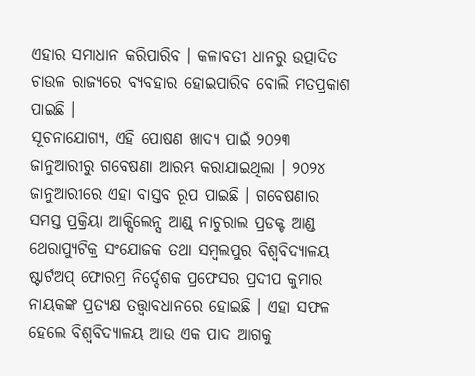ଏହାର ସମାଧାନ କରିପାରିବ । କଳାବତୀ ଧାନରୁ ଉତ୍ପାଦିତ ଚାଉଳ ରାଜ୍ୟରେ ବ୍ୟବହାର ହୋଇପାରିବ ବୋଲି ମତପ୍ରକାଶ ପାଇଛି ।
ସୂଚନାଯୋଗ୍ୟ, ଏହି ପୋଷଣ ଖାଦ୍ୟ ପାଇଁ ୨୦୨୩ ଜାନୁଆରୀରୁ ଗବେଷଣା ଆରମ୍ଭ କରାଯାଇଥିଲା । ୨୦୨୪ ଜାନୁଆରୀରେ ଏହା ବାସ୍ତବ ରୂପ ପାଇଛି । ଗବେଷଣାର ସମସ୍ତ ପ୍ରକ୍ରିୟା ଆକ୍ସିଲେନ୍ସ ଆଣ୍ଡ୍ ନାଚୁରାଲ ପ୍ରଡକ୍ଟ ଆଣ୍ଡ ଥେରାପ୍ୟୁଟିକ୍ର ସଂଯୋଜକ ତଥା ସମ୍ବଲପୁର ବିଶ୍ୱବିଦ୍ୟାଳୟ ଷ୍ଟାର୍ଟଅପ୍ ଫୋରମ୍ର ନିର୍ଦ୍ଦେଶକ ପ୍ରଫେସର ପ୍ରଦୀପ କୁମାର ନାୟକଙ୍କ ପ୍ରତ୍ୟକ୍ଷ ତତ୍ତ୍ୱାବଧାନରେ ହୋଇଛି । ଏହା ସଫଳ ହେଲେ ବିଶ୍ୱବିଦ୍ୟାଳୟ ଆଉ ଏକ ପାଦ ଆଗକୁ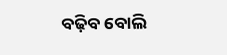ବଢ଼ିବ ବୋଲି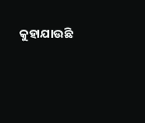କୁହାଯାଉଛି